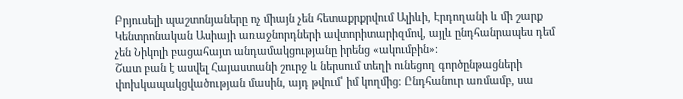Բրյուսելի պաշտոնյաները ոչ միայն չեն հետաքրքրվում Ալիևի, Էրդողանի և մի շարք Կենտրոնական Ասիայի առաջնորդների ավտորիտարիզմով, այլև ընդհանրապես դեմ չեն Նիկոլի բացահայտ անդամակցությանը իրենց «ակումբին»։
Շատ բան է ասվել Հայաստանի շուրջ և ներսում տեղի ունեցող գործընթացների փոխկապակցվածության մասին, այդ թվում՝ իմ կողմից։ Ընդհանուր առմամբ, սա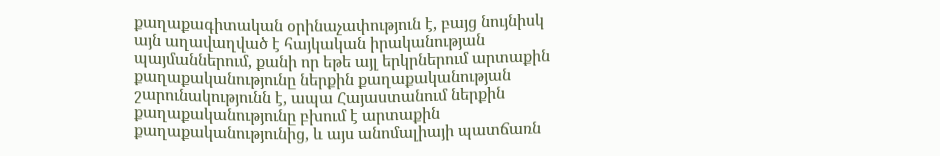քաղաքագիտական օրինաչափություն է, բայց նույնիսկ այն աղավաղված է հայկական իրականության պայմաններում, քանի որ եթե այլ երկրներում արտաքին քաղաքականությունը ներքին քաղաքականության շարունակությունն է, ապա Հայաստանում ներքին քաղաքականությունը բխում է արտաքին քաղաքականությունից, և այս անոմալիայի պատճառն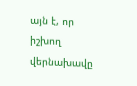այն է, որ իշխող վերնախավը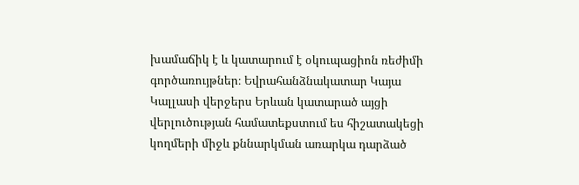խամաճիկ է և կատարում է օկուպացիոն ռեժիմի գործառույթներ։ Եվրահանձնակատար Կայա Կալլասի վերջերս Երևան կատարած այցի վերլուծության համատեքստում ես հիշատակեցի կողմերի միջև քննարկման առարկա դարձած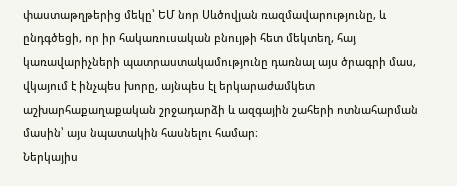փաստաթղթերից մեկը՝ ԵՄ նոր Սևծովյան ռազմավարությունը, և ընդգծեցի, որ իր հակառուսական բնույթի հետ մեկտեղ, հայ կառավարիչների պատրաստակամությունը դառնալ այս ծրագրի մաս, վկայում է ինչպես խորը, այնպես էլ երկարաժամկետ աշխարհաքաղաքական շրջադարձի և ազգային շահերի ոտնահարման մասին՝ այս նպատակին հասնելու համար։
Ներկայիս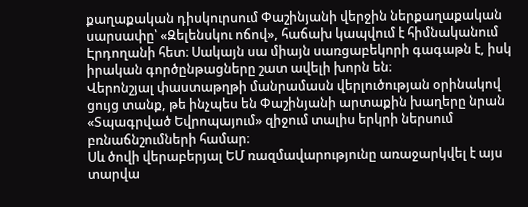քաղաքական դիսկուրսում Փաշինյանի վերջին ներքաղաքական սարսափը՝ «Զելենսկու ոճով», հաճախ կապվում է հիմնականում Էրդողանի հետ։ Սակայն սա միայն սառցաբեկորի գագաթն է, իսկ իրական գործընթացները շատ ավելի խորն են։
Վերոնշյալ փաստաթղթի մանրամասն վերլուծության օրինակով ցույց տանք, թե ինչպես են Փաշինյանի արտաքին խաղերը նրան «Տպագրված Եվրոպայում» զիջում տալիս երկրի ներսում բռնաճնշումների համար։
Սև ծովի վերաբերյալ ԵՄ ռազմավարությունը առաջարկվել է այս տարվա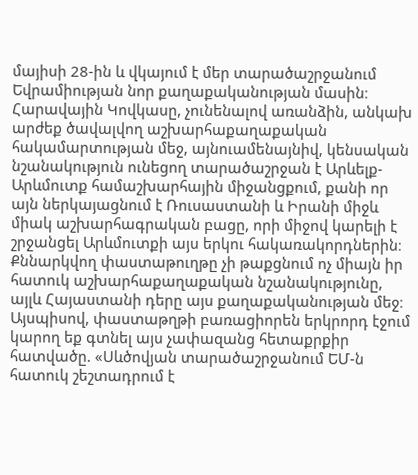մայիսի 28-ին և վկայում է մեր տարածաշրջանում Եվրամիության նոր քաղաքականության մասին։ Հարավային Կովկասը, չունենալով առանձին, անկախ արժեք ծավալվող աշխարհաքաղաքական հակամարտության մեջ, այնուամենայնիվ, կենսական նշանակություն ունեցող տարածաշրջան է Արևելք-Արևմուտք համաշխարհային միջանցքում, քանի որ այն ներկայացնում է Ռուսաստանի և Իրանի միջև միակ աշխարհագրական բացը, որի միջով կարելի է շրջանցել Արևմուտքի այս երկու հակառակորդներին։
Քննարկվող փաստաթուղթը չի թաքցնում ոչ միայն իր հատուկ աշխարհաքաղաքական նշանակությունը, այլև Հայաստանի դերը այս քաղաքականության մեջ։ Այսպիսով, փաստաթղթի բառացիորեն երկրորդ էջում կարող եք գտնել այս չափազանց հետաքրքիր հատվածը. «Սևծովյան տարածաշրջանում ԵՄ-ն հատուկ շեշտադրում է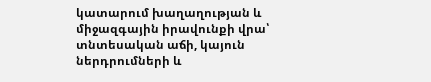կատարում խաղաղության և միջազգային իրավունքի վրա՝ տնտեսական աճի, կայուն ներդրումների և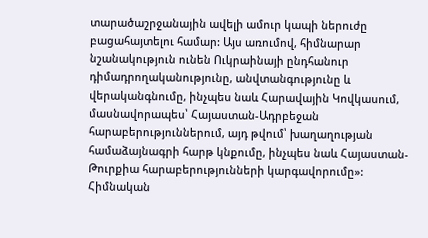տարածաշրջանային ավելի ամուր կապի ներուժը բացահայտելու համար: Այս առումով, հիմնարար նշանակություն ունեն Ուկրաինայի ընդհանուր դիմադրողականությունը, անվտանգությունը և վերականգնումը, ինչպես նաև Հարավային Կովկասում, մասնավորապես՝ Հայաստան-Ադրբեջան հարաբերություններում, այդ թվում՝ խաղաղության համաձայնագրի հարթ կնքումը, ինչպես նաև Հայաստան-Թուրքիա հարաբերությունների կարգավորումը»:
Հիմնական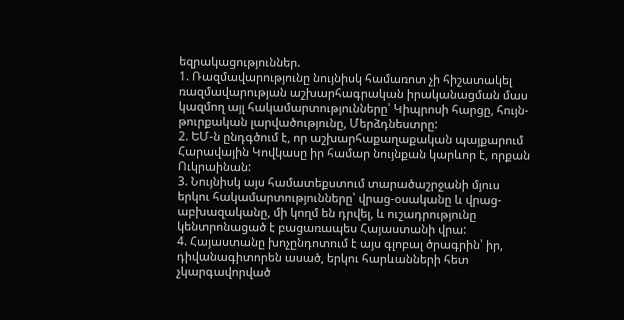եզրակացություններ.
1. Ռազմավարությունը նույնիսկ համառոտ չի հիշատակել ռազմավարության աշխարհագրական իրականացման մաս կազմող այլ հակամարտությունները՝ Կիպրոսի հարցը, հույն-թուրքական լարվածությունը, Մերձդնեստրը:
2. ԵՄ-ն ընդգծում է, որ աշխարհաքաղաքական պայքարում Հարավային Կովկասը իր համար նույնքան կարևոր է, որքան Ուկրաինան:
3. Նույնիսկ այս համատեքստում տարածաշրջանի մյուս երկու հակամարտությունները՝ վրաց-օսականը և վրաց-աբխազականը, մի կողմ են դրվել, և ուշադրությունը կենտրոնացած է բացառապես Հայաստանի վրա:
4. Հայաստանը խոչընդոտում է այս գլոբալ ծրագրին՝ իր, դիվանագիտորեն ասած, երկու հարևանների հետ չկարգավորված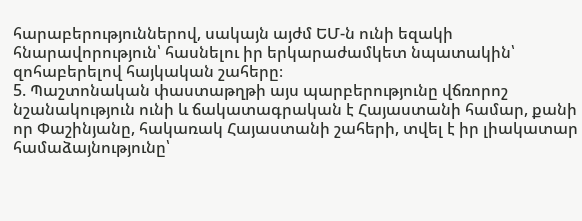հարաբերություններով, սակայն այժմ ԵՄ-ն ունի եզակի հնարավորություն՝ հասնելու իր երկարաժամկետ նպատակին՝ զոհաբերելով հայկական շահերը։
5. Պաշտոնական փաստաթղթի այս պարբերությունը վճռորոշ նշանակություն ունի և ճակատագրական է Հայաստանի համար, քանի որ Փաշինյանը, հակառակ Հայաստանի շահերի, տվել է իր լիակատար համաձայնությունը՝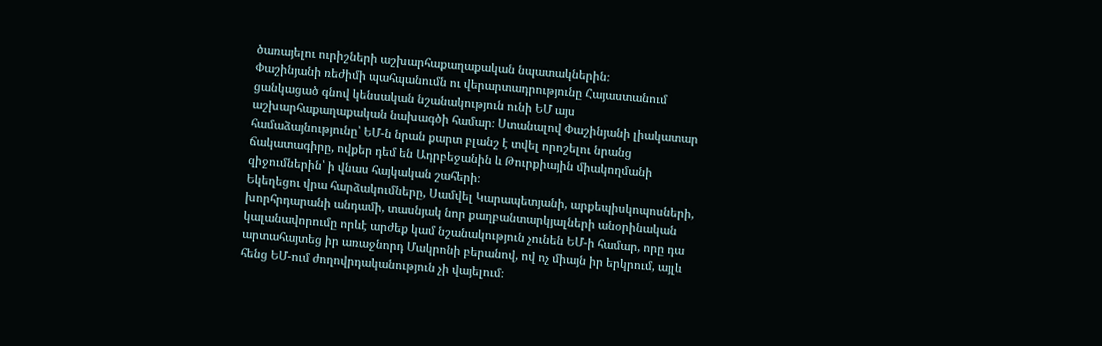ծառայելու ուրիշների աշխարհաքաղաքական նպատակներին։
Փաշինյանի ռեժիմի պահպանումն ու վերարտադրությունը Հայաստանում ցանկացած գնով կենսական նշանակություն ունի ԵՄ այս աշխարհաքաղաքական նախագծի համար։ Ստանալով Փաշինյանի լիակատար համաձայնությունը՝ ԵՄ-ն նրան քարտ բլանշ է տվել որոշելու նրանց ճակատագիրը, ովքեր դեմ են Ադրբեջանին և Թուրքիային միակողմանի զիջումներին՝ ի վնաս հայկական շահերի։
Եկեղեցու վրա հարձակումները, Սամվել Կարապետյանի, արքեպիսկոպոսների, խորհրդարանի անդամի, տասնյակ նոր քաղբանտարկյալների անօրինական կալանավորումը որևէ արժեք կամ նշանակություն չունեն ԵՄ-ի համար, որը դա արտահայտեց իր առաջնորդ Մակրոնի բերանով, ով ոչ միայն իր երկրում, այլև հենց ԵՄ-ում ժողովրդականություն չի վայելում։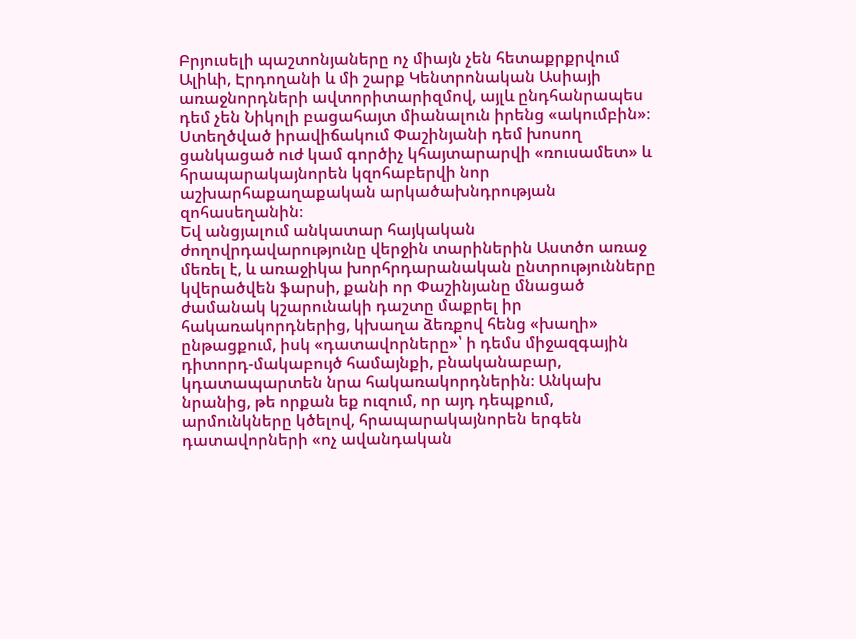Բրյուսելի պաշտոնյաները ոչ միայն չեն հետաքրքրվում Ալիևի, Էրդողանի և մի շարք Կենտրոնական Ասիայի առաջնորդների ավտորիտարիզմով, այլև ընդհանրապես դեմ չեն Նիկոլի բացահայտ միանալուն իրենց «ակումբին»։
Ստեղծված իրավիճակում Փաշինյանի դեմ խոսող ցանկացած ուժ կամ գործիչ կհայտարարվի «ռուսամետ» և հրապարակայնորեն կզոհաբերվի նոր աշխարհաքաղաքական արկածախնդրության զոհասեղանին։
Եվ անցյալում անկատար հայկական ժողովրդավարությունը վերջին տարիներին Աստծո առաջ մեռել է, և առաջիկա խորհրդարանական ընտրությունները կվերածվեն ֆարսի, քանի որ Փաշինյանը մնացած ժամանակ կշարունակի դաշտը մաքրել իր հակառակորդներից, կխաղա ձեռքով հենց «խաղի» ընթացքում, իսկ «դատավորները»՝ ի դեմս միջազգային դիտորդ-մակաբույծ համայնքի, բնականաբար, կդատապարտեն նրա հակառակորդներին։ Անկախ նրանից, թե որքան եք ուզում, որ այդ դեպքում, արմունկները կծելով, հրապարակայնորեն երգեն դատավորների «ոչ ավանդական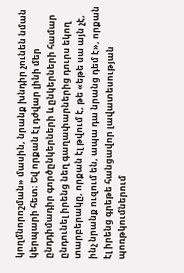կողմնորոշման» մասին, նրանք խնդիր չունեն նման կերպարի հետ։ Եվ որքան էլ դժվար լինի մեր ընդդիմադիր գործընկերների և ընկերների համար ընդունել իրենց նեղ գաղափարներից դուրս եկող տարբերակը, որքան էլ թվում է, թե «եթե սա այն չէ, ինչ նրանք ուզում են, ապա դա նրանց դեմ է», որքան էլ իրենց գրեթե հանցավոր լավատեսության պոռթկումներում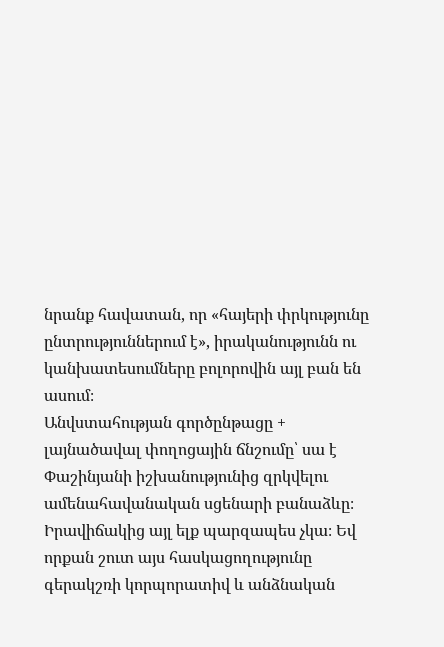նրանք հավատան, որ «հայերի փրկությունը ընտրություններում է», իրականությունն ու կանխատեսումները բոլորովին այլ բան են ասում։
Անվստահության գործընթացը + լայնածավալ փողոցային ճնշումը՝ սա է Փաշինյանի իշխանությունից զրկվելու ամենահավանական սցենարի բանաձևը։ Իրավիճակից այլ ելք պարզապես չկա։ Եվ որքան շուտ այս հասկացողությունը գերակշռի կորպորատիվ և անձնական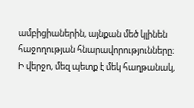ամբիցիաներին, այնքան մեծ կլինեն հաջողության հնարավորությունները։
Ի վերջո, մեզ պետք է մեկ հաղթանակ,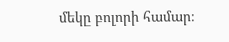մեկը բոլորի համար։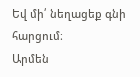Եվ մի՛ նեղացեք գնի հարցում։
Արմեն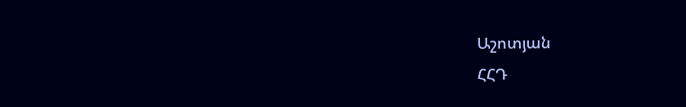Աշոտյան
ՀՀԴ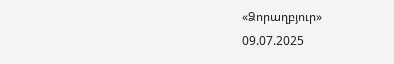«Ձորաղբյուր»
09.07.2025